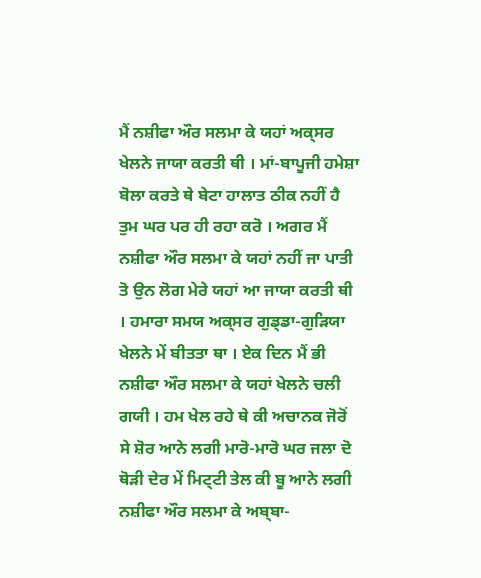ਮੈਂ ਨਸ਼ੀਫਾ ਔਰ ਸਲਮਾ ਕੇ ਯਹਾਂ ਅਕ੍ਸਰ ਖੇਲਨੇ ਜਾਯਾ ਕਰਤੀ ਥੀ । ਮਾਂ-ਬਾਪੂਜੀ ਹਮੇਸ਼ਾ ਬੋਲਾ ਕਰਤੇ ਥੇ ਬੇਟਾ ਹਾਲਾਤ ਠੀਕ ਨਹੀਂ ਹੈ ਤੁਮ ਘਰ ਪਰ ਹੀ ਰਹਾ ਕਰੋ । ਅਗਰ ਮੈਂ ਨਸ਼ੀਫਾ ਔਰ ਸਲਮਾ ਕੇ ਯਹਾਂ ਨਹੀਂ ਜਾ ਪਾਤੀ ਤੋ ਉਨ ਲੋਗ ਮੇਰੇ ਯਹਾਂ ਆ ਜਾਯਾ ਕਰਤੀ ਥੀ । ਹਮਾਰਾ ਸਮਯ ਅਕ੍ਸਰ ਗੁਡ੍ਡਾ-ਗੁਡ਼ਿਯਾ ਖੇਲਨੇ ਮੇਂ ਬੀਤਤਾ ਥਾ । ਏਕ ਦਿਨ ਮੈਂ ਭੀ ਨਸ਼ੀਫਾ ਔਰ ਸਲਮਾ ਕੇ ਯਹਾਂ ਖੇਲਨੇ ਚਲੀ ਗਯੀ । ਹਮ ਖੇਲ ਰਹੇ ਥੇ ਕੀ ਅਚਾਨਕ ਜੋਰੋਂ ਸੇ ਸ਼ੋਰ ਆਨੇ ਲਗੀ ਮਾਰੋ-ਮਾਰੋ ਘਰ ਜਲਾ ਦੋ ਥੋਡ਼ੀ ਦੇਰ ਮੇਂ ਮਿਟ੍ਟੀ ਤੇਲ ਕੀ ਬੂ ਆਨੇ ਲਗੀ ਨਸ਼ੀਫਾ ਔਰ ਸਲਮਾ ਕੇ ਅਬ੍ਬਾ-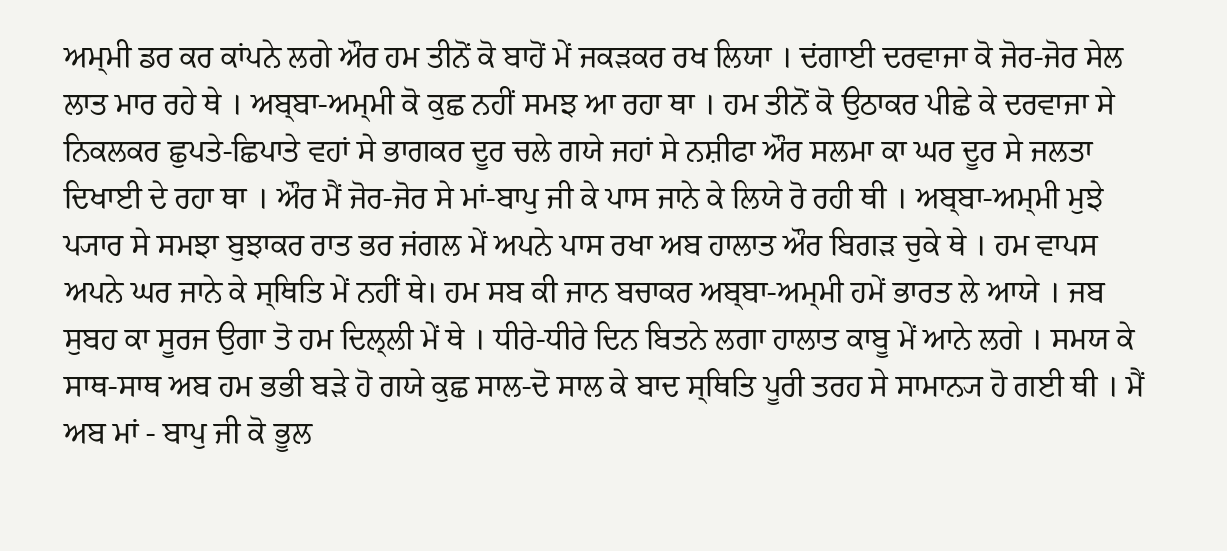ਅਮ੍ਮੀ ਡਰ ਕਰ ਕਾਂਪਨੇ ਲਗੇ ਔਰ ਹਮ ਤੀਨੋਂ ਕੋ ਬਾਹੋਂ ਮੇਂ ਜਕਡ਼ਕਰ ਰਖ ਲਿਯਾ । ਦਂਗਾਈ ਦਰਵਾਜਾ ਕੋ ਜੋਰ-ਜੋਰ ਸੇਲ ਲਾਤ ਮਾਰ ਰਹੇ ਥੇ । ਅਬ੍ਬਾ-ਅਮ੍ਮੀ ਕੋ ਕੁਛ ਨਹੀਂ ਸਮਝ ਆ ਰਹਾ ਥਾ । ਹਮ ਤੀਨੋਂ ਕੋ ਉਠਾਕਰ ਪੀਛੇ ਕੇ ਦਰਵਾਜਾ ਸੇ ਨਿਕਲਕਰ ਛੁਪਤੇ-ਛਿਪਾਤੇ ਵਹਾਂ ਸੇ ਭਾਗਕਰ ਦੂਰ ਚਲੇ ਗਯੇ ਜਹਾਂ ਸੇ ਨਸ਼ੀਫਾ ਔਰ ਸਲਮਾ ਕਾ ਘਰ ਦੂਰ ਸੇ ਜਲਤਾ ਦਿਖਾਈ ਦੇ ਰਹਾ ਥਾ । ਔਰ ਮੈਂ ਜੋਰ-ਜੋਰ ਸੇ ਮਾਂ-ਬਾਪੁ ਜੀ ਕੇ ਪਾਸ ਜਾਨੇ ਕੇ ਲਿਯੇ ਰੋ ਰਹੀ ਥੀ । ਅਬ੍ਬਾ-ਅਮ੍ਮੀ ਮੁਝੇ ਪ੍ਯਾਰ ਸੇ ਸਮਝਾ ਬੁਝਾਕਰ ਰਾਤ ਭਰ ਜਂਗਲ ਮੇਂ ਅਪਨੇ ਪਾਸ ਰਖਾ ਅਬ ਹਾਲਾਤ ਔਰ ਬਿਗਡ਼ ਚੁਕੇ ਥੇ । ਹਮ ਵਾਪਸ ਅਪਨੇ ਘਰ ਜਾਨੇ ਕੇ ਸ੍ਥਿਤਿ ਮੇਂ ਨਹੀਂ ਥੇ। ਹਮ ਸਬ ਕੀ ਜਾਨ ਬਚਾਕਰ ਅਬ੍ਬਾ-ਅਮ੍ਮੀ ਹਮੇਂ ਭਾਰਤ ਲੇ ਆਯੇ । ਜਬ ਸੁਬਹ ਕਾ ਸੂਰਜ ਉਗਾ ਤੋ ਹਮ ਦਿਲ੍ਲੀ ਮੇਂ ਥੇ । ਧੀਰੇ-ਧੀਰੇ ਦਿਨ ਬਿਤਨੇ ਲਗਾ ਹਾਲਾਤ ਕਾਬੂ ਮੇਂ ਆਨੇ ਲਗੇ । ਸਮਯ ਕੇ ਸਾਥ-ਸਾਥ ਅਬ ਹਮ ਭਭੀ ਬਡ਼ੇ ਹੋ ਗਯੇ ਕੁਛ ਸਾਲ-ਦੋ ਸਾਲ ਕੇ ਬਾਦ ਸ੍ਥਿਤਿ ਪੂਰੀ ਤਰਹ ਸੇ ਸਾਮਾਨ੍ਯ ਹੋ ਗਈ ਥੀ । ਮੈਂ ਅਬ ਮਾਂ - ਬਾਪੁ ਜੀ ਕੋ ਭੂਲ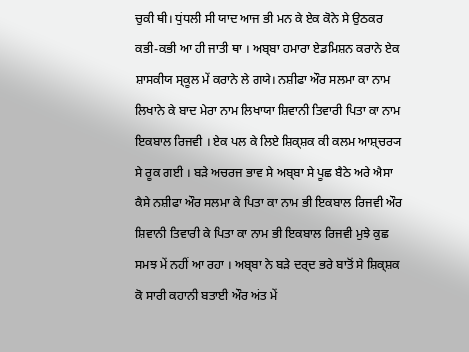ਚੁਕੀ ਥੀ। ਧੁਂਧਲੀ ਸੀ ਯਾਦ ਆਜ ਭੀ ਮਨ ਕੇ ਏਕ ਕੋਨੇ ਸੇ ਉਠਕਰ ਕਭੀ-ਕਭੀ ਆ ਹੀ ਜਾਤੀ ਥਾ । ਅਬ੍ਬਾ ਹਮਾਰਾ ਏਡਮਿਸ਼ਨ ਕਰਾਨੇ ਏਕ ਸ਼ਾਸਕੀਯ ਸ੍ਕੂਲ ਮੇਂ ਕਰਾਨੇ ਲੇ ਗਯੇ। ਨਸ਼ੀਫਾ ਔਰ ਸਲਮਾ ਕਾ ਨਾਮ ਲਿਖਾਨੇ ਕੇ ਬਾਦ ਮੇਰਾ ਨਾਮ ਲਿਖਾਯਾ ਸ਼ਿਵਾਨੀ ਤਿਵਾਰੀ ਪਿਤਾ ਕਾ ਨਾਮ ਇਕਬਾਲ ਰਿਜਵੀ । ਏਕ ਪਲ ਕੇ ਲਿਏ ਸ਼ਿਕ੍ਸ਼ਕ ਕੀ ਕਲਮ ਆਸ਼੍ਚਰ੍ਯ ਸੇ ਰੂਕ ਗਈ । ਬਡ਼ੇ ਅਚਰਜ ਭਾਵ ਸੇ ਅਬ੍ਬਾ ਸੇ ਪੂਛ ਬੈਠੇ ਅਰੇ ਐਸਾ ਕੈਸੇ ਨਸ਼ੀਫਾ ਔਰ ਸਲਮਾ ਕੇ ਪਿਤਾ ਕਾ ਨਾਮ ਭੀ ਇਕਬਾਲ ਰਿਜਵੀ ਔਰ ਸ਼ਿਵਾਨੀ ਤਿਵਾਰੀ ਕੇ ਪਿਤਾ ਕਾ ਨਾਮ ਭੀ ਇਕਬਾਲ ਰਿਜਵੀ ਮੁਝੇ ਕੁਛ ਸਮਝ ਮੇਂ ਨਹੀਂ ਆ ਰਹਾ । ਅਬ੍ਬਾ ਨੇ ਬਡ਼ੇ ਦਰ੍ਦ ਭਰੇ ਬਾਤੋਂ ਸੇ ਸ਼ਿਕ੍ਸ਼ਕ ਕੋ ਸਾਰੀ ਕਹਾਨੀ ਬਤਾਈ ਔਰ ਅਂਤ ਮੇਂ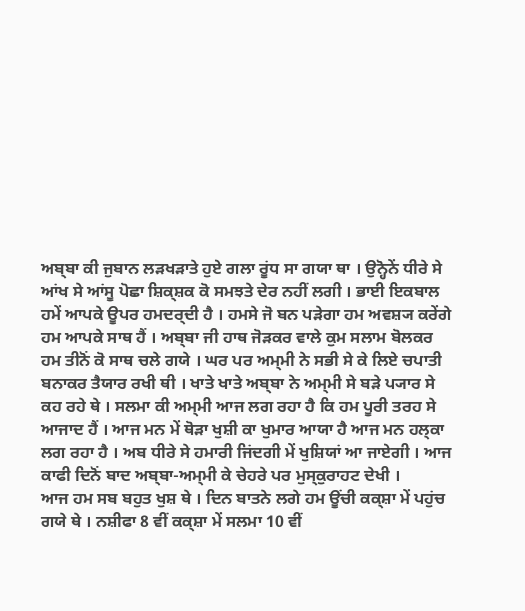ਅਬ੍ਬਾ ਕੀ ਜੁਬਾਨ ਲਡ਼ਖਡ਼ਾਤੇ ਹੁਏ ਗਲਾ ਰੂਂਧ ਸਾ ਗਯਾ ਥਾ । ਉਨ੍ਹੋਨੇਂ ਧੀਰੇ ਸੇ ਆਂਖ ਸੇ ਆਂਸੂ ਪੋਛਾ ਸ਼ਿਕ੍ਸ਼ਕ ਕੋ ਸਮਝਤੇ ਦੇਰ ਨਹੀਂ ਲਗੀ । ਭਾਈ ਇਕਬਾਲ ਹਮੇਂ ਆਪਕੇ ਊਪਰ ਹਮਦਰ੍ਦੀ ਹੈ । ਹਮਸੇ ਜੋ ਬਨ ਪਡ਼ੇਗਾ ਹਮ ਅਵਸ਼੍ਯ ਕਰੇਂਗੇ ਹਮ ਆਪਕੇ ਸਾਥ ਹੈਂ । ਅਬ੍ਬਾ ਜੀ ਹਾਥ ਜੋਡ਼ਕਰ ਵਾਲੇ ਕੁਮ ਸਲਾਮ ਬੋਲਕਰ ਹਮ ਤੀਨੋਂ ਕੋ ਸਾਥ ਚਲੇ ਗਯੇ । ਘਰ ਪਰ ਅਮ੍ਮੀ ਨੇ ਸਭੀ ਸੇ ਕੇ ਲਿਏ ਚਪਾਤੀ ਬਨਾਕਰ ਤੈਯਾਰ ਰਖੀ ਥੀ । ਖਾਤੇ ਖਾਤੇ ਅਬ੍ਬਾ ਨੇ ਅਮ੍ਮੀ ਸੇ ਬਡ਼ੇ ਪ੍ਯਾਰ ਸੇ ਕਹ ਰਹੇ ਥੇ । ਸਲਮਾ ਕੀ ਅਮ੍ਮੀ ਆਜ ਲਗ ਰਹਾ ਹੈ ਕਿ ਹਮ ਪੂਰੀ ਤਰਹ ਸੇ ਆਜਾਦ ਹੈਂ । ਆਜ ਮਨ ਮੇਂ ਥੋਡ਼ਾ ਖੁਸ਼ੀ ਕਾ ਖੁਮਾਰ ਆਯਾ ਹੈ ਆਜ ਮਨ ਹਲ੍ਕਾ ਲਗ ਰਹਾ ਹੈ । ਅਬ ਧੀਰੇ ਸੇ ਹਮਾਰੀ ਜਿਂਦਗੀ ਮੇਂ ਖੁਸ਼ਿਯਾਂ ਆ ਜਾਏਗੀ । ਆਜ ਕਾਫੀ ਦਿਨੋਂ ਬਾਦ ਅਬ੍ਬਾ-ਅਮ੍ਮੀ ਕੇ ਚੇਹਰੇ ਪਰ ਮੁਸ੍ਕੁਰਾਹਟ ਦੇਖੀ ।
ਆਜ ਹਮ ਸਬ ਬਹੁਤ ਖੁਸ਼ ਥੇ । ਦਿਨ ਬਾਤਨੇ ਲਗੇ ਹਮ ਊਂਚੀ ਕਕ੍ਸ਼ਾ ਮੇਂ ਪਹੁਂਚ ਗਯੇ ਥੇ । ਨਸ਼ੀਫਾ 8 ਵੀਂ ਕਕ੍ਸ਼ਾ ਮੇਂ ਸਲਮਾ 10 ਵੀਂ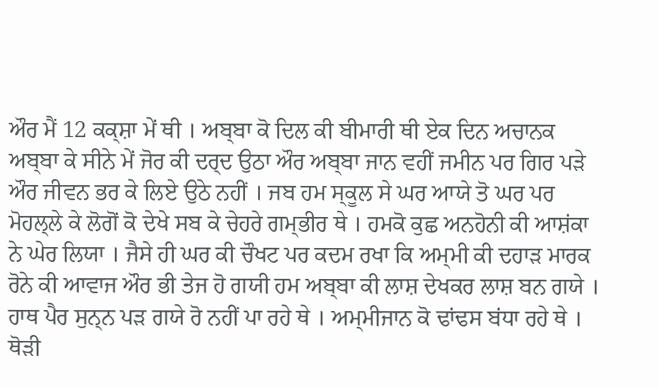ਔਰ ਮੈਂ 12 ਕਕ੍ਸ਼ਾ ਮੇਂ ਥੀ । ਅਬ੍ਬਾ ਕੋ ਦਿਲ ਕੀ ਬੀਮਾਰੀ ਥੀ ਏਕ ਦਿਨ ਅਚਾਨਕ ਅਬ੍ਬਾ ਕੇ ਸੀਨੇ ਮੇਂ ਜੋਰ ਕੀ ਦਰ੍ਦ ਉਠਾ ਔਰ ਅਬ੍ਬਾ ਜਾਨ ਵਹੀਂ ਜਮੀਨ ਪਰ ਗਿਰ ਪਡ਼ੇ ਔਰ ਜੀਵਨ ਭਰ ਕੇ ਲਿਏ ਉਠੇ ਨਹੀਂ । ਜਬ ਹਮ ਸ੍ਕੂਲ ਸੇ ਘਰ ਆਯੇ ਤੋ ਘਰ ਪਰ ਮੋਹਲ੍ਲੇ ਕੇ ਲੋਗੋਂ ਕੋ ਦੇਖੇ ਸਬ ਕੇ ਚੇਹਰੇ ਗਮ੍ਭੀਰ ਥੇ । ਹਮਕੋ ਕੁਛ ਅਨਹੋਨੀ ਕੀ ਆਸ਼ਂਕਾ ਨੇ ਘੇਰ ਲਿਯਾ । ਜੈਸੇ ਹੀ ਘਰ ਕੀ ਚੌਖਟ ਪਰ ਕਦਮ ਰਖਾ ਕਿ ਅਮ੍ਮੀ ਕੀ ਦਹਾਡ਼ ਮਾਰਕ ਰੋਨੇ ਕੀ ਆਵਾਜ ਔਰ ਭੀ ਤੇਜ ਹੋ ਗਯੀ ਹਮ ਅਬ੍ਬਾ ਕੀ ਲਾਸ਼ ਦੇਖਕਰ ਲਾਸ਼ ਬਨ ਗਯੇ । ਹਾਥ ਪੈਰ ਸੁਨ੍ਨ ਪਡ਼ ਗਯੇ ਰੋ ਨਹੀਂ ਪਾ ਰਹੇ ਥੇ । ਅਮ੍ਮੀਜਾਨ ਕੋ ਢਾਂਢਸ ਬਂਧਾ ਰਹੇ ਥੇ । ਥੋਡ਼ੀ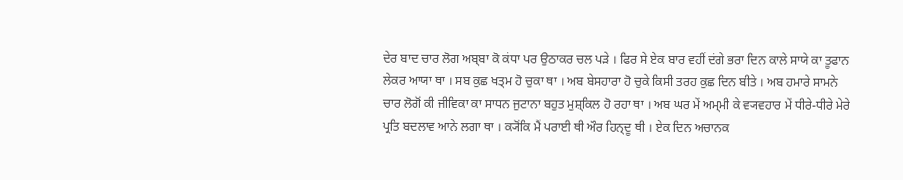ਦੇਰ ਬਾਦ ਚਾਰ ਲੋਗ ਅਬ੍ਬਾ ਕੋ ਕਂਧਾ ਪਰ ਉਠਾਕਰ ਚਲ ਪਡ਼ੇ । ਫਿਰ ਸੇ ਏਕ ਬਾਰ ਵਹੀਂ ਦਂਗੇ ਭਰਾ ਦਿਨ ਕਾਲੇ ਸਾਯੇ ਕਾ ਤੂਫਾਨ ਲੇਕਰ ਆਯਾ ਥਾ । ਸਬ ਕੁਛ ਖਤ੍ਮ ਹੋ ਚੁਕਾ ਥਾ । ਅਬ ਬੇਸਹਾਰਾ ਹੋ ਚੁਕੇ ਕਿਸੀ ਤਰਹ ਕੁਛ ਦਿਨ ਬੀਤੇ । ਅਬ ਹਮਾਰੇ ਸਾਮਨੇ ਚਾਰ ਲੋਗੋਂ ਕੀ ਜੀਵਿਕਾ ਕਾ ਸਾਧਨ ਜੁਟਾਨਾ ਬਹੁਤ ਮੁਸ਼੍ਕਿਲ ਹੋ ਰਹਾ ਥਾ । ਅਬ ਘਰ ਮੇਂ ਅਮ੍ਮੀ ਕੇ ਵ੍ਯਵਹਾਰ ਮੇਂ ਧੀਰੇ-ਧੀਰੇ ਮੇਰੇ ਪ੍ਰਤਿ ਬਦਲਾਵ ਆਨੇ ਲਗਾ ਥਾ । ਕ੍ਯੋਂਕਿ ਮੈਂ ਪਰਾਈ ਥੀ ਔਰ ਹਿਨ੍ਦੂ ਥੀ । ਏਕ ਦਿਨ ਅਚਾਨਕ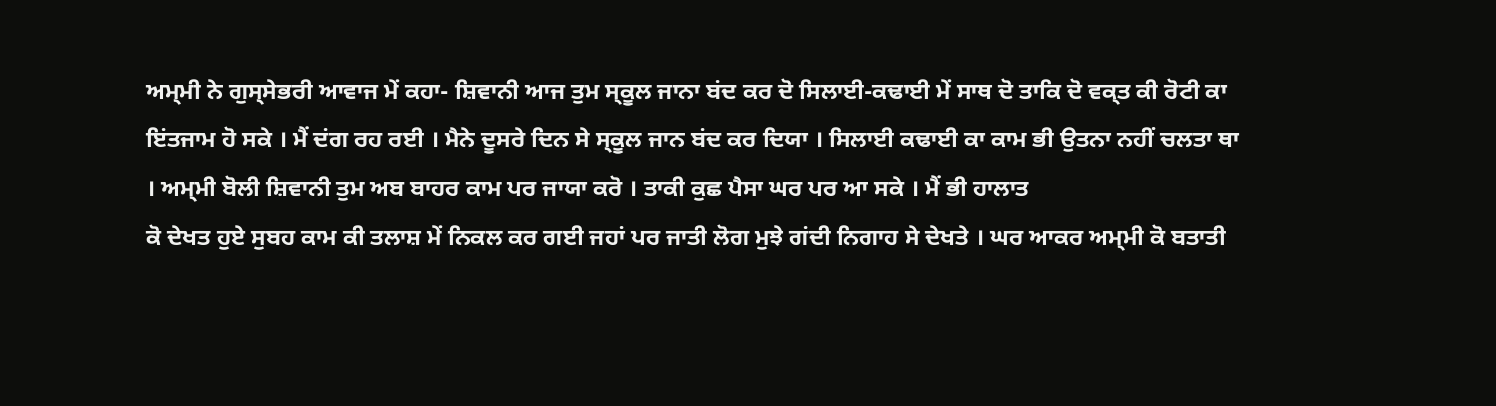ਅਮ੍ਮੀ ਨੇ ਗੁਸ੍ਸੇਭਰੀ ਆਵਾਜ ਮੇਂ ਕਹਾ- ਸ਼ਿਵਾਨੀ ਆਜ ਤੁਮ ਸ੍ਕੂਲ ਜਾਨਾ ਬਂਦ ਕਰ ਦੋ ਸਿਲਾਈ-ਕਢਾਈ ਮੇਂ ਸਾਥ ਦੋ ਤਾਕਿ ਦੋ ਵਕ੍ਤ ਕੀ ਰੋਟੀ ਕਾ ਇਂਤਜਾਮ ਹੋ ਸਕੇ । ਮੈਂ ਦਂਗ ਰਹ ਰਈ । ਮੈਨੇ ਦੂਸਰੇ ਦਿਨ ਸੇ ਸ੍ਕੂਲ ਜਾਨ ਬਂਦ ਕਰ ਦਿਯਾ । ਸਿਲਾਈ ਕਢਾਈ ਕਾ ਕਾਮ ਭੀ ਉਤਨਾ ਨਹੀਂ ਚਲਤਾ ਥਾ । ਅਮ੍ਮੀ ਬੋਲੀ ਸ਼ਿਵਾਨੀ ਤੁਮ ਅਬ ਬਾਹਰ ਕਾਮ ਪਰ ਜਾਯਾ ਕਰੋ । ਤਾਕੀ ਕੁਛ ਪੈਸਾ ਘਰ ਪਰ ਆ ਸਕੇ । ਮੈਂ ਭੀ ਹਾਲਾਤ
ਕੋ ਦੇਖਤ ਹੁਏ ਸੁਬਹ ਕਾਮ ਕੀ ਤਲਾਸ਼ ਮੇਂ ਨਿਕਲ ਕਰ ਗਈ ਜਹਾਂ ਪਰ ਜਾਤੀ ਲੋਗ ਮੁਝੇ ਗਂਦੀ ਨਿਗਾਹ ਸੇ ਦੇਖਤੇ । ਘਰ ਆਕਰ ਅਮ੍ਮੀ ਕੋ ਬਤਾਤੀ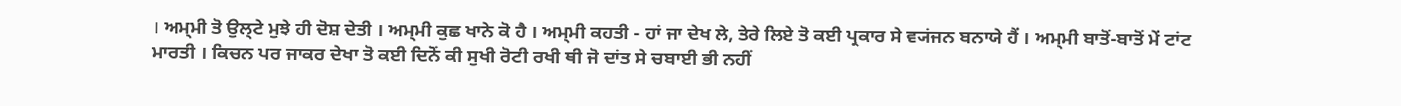। ਅਮ੍ਮੀ ਤੋ ਉਲ੍ਟੇ ਮੁਝੇ ਹੀ ਦੋਸ਼ ਦੇਤੀ । ਅਮ੍ਮੀ ਕੁਛ ਖਾਨੇ ਕੋ ਹੈ । ਅਮ੍ਮੀ ਕਹਤੀ - ਹਾਂ ਜਾ ਦੇਖ ਲੇ, ਤੇਰੇ ਲਿਏ ਤੋ ਕਈ ਪ੍ਰਕਾਰ ਸੇ ਵ੍ਯਂਜਨ ਬਨਾਯੇ ਹੈਂ । ਅਮ੍ਮੀ ਬਾਤੋਂ-ਬਾਤੋਂ ਮੇਂ ਟਾਂਟ ਮਾਰਤੀ । ਕਿਚਨ ਪਰ ਜਾਕਰ ਦੇਖਾ ਤੋ ਕਈ ਦਿਨੋਂ ਕੀ ਸੁਖੀ ਰੋਟੀ ਰਖੀ ਥੀ ਜੋ ਦਾਂਤ ਸੇ ਚਬਾਈ ਭੀ ਨਹੀਂ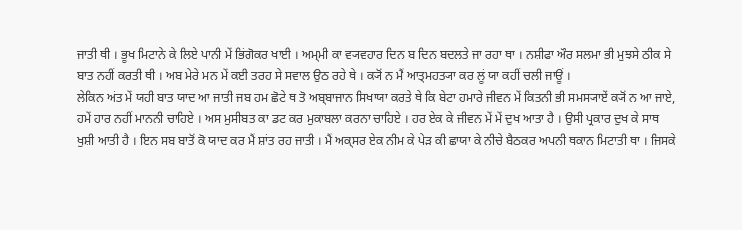ਜਾਤੀ ਥੀ । ਭੂਖ ਮਿਟਾਨੇ ਕੇ ਲਿਏ ਪਾਨੀ ਮੇਂ ਭਿਂਗੋਕਰ ਖਾਈ । ਅਮ੍ਮੀ ਕਾ ਵ੍ਯਵਹਾਰ ਦਿਨ ਬ ਦਿਨ ਬਦਲਤੇ ਜਾ ਰਹਾ ਥਾ । ਨਸ਼ੀਫਾ ਔਰ ਸਲਮਾ ਭੀ ਮੁਝਸੇ ਠੀਕ ਸੇ ਬਾਤ ਨਹੀਂ ਕਰਤੀ ਥੀ । ਅਬ ਮੇਰੇ ਮਨ ਮੇਂ ਕਈ ਤਰਹ ਸੇ ਸਵਾਲ ਉਠ ਰਹੇ ਥੇ । ਕ੍ਯੋਂ ਨ ਮੈਂ ਆਤ੍ਮਹਤ੍ਯਾ ਕਰ ਲੂਂ ਯਾ ਕਹੀਂ ਚਲੀ ਜਾਊਂ ।
ਲੇਕਿਨ ਅਂਤ ਮੇਂ ਯਹੀ ਬਾਤ ਯਾਦ ਆ ਜਾਤੀ ਜਬ ਹਮ ਛੋਟੇ ਥ ਤੋ ਅਬ੍ਬਾਜਾਨ ਸਿਖਾਯਾ ਕਰਤੇ ਥੇ ਕਿ ਬੇਟਾ ਹਮਾਰੇ ਜੀਵਨ ਮੇਂ ਕਿਤਨੀ ਭੀ ਸਮਸ੍ਯਾਏਂ ਕ੍ਯੋਂ ਨ ਆ ਜਾਏ, ਹਮੇਂ ਹਾਰ ਨਹੀਂ ਮਾਨਨੀ ਚਾਹਿਏ । ਅਸ ਮੁਸੀਬਤ ਕਾ ਡਟ ਕਰ ਮੁਕਾਬਲਾ ਕਰਨਾ ਚਾਹਿਏ । ਹਰ ਏਕ ਕੇ ਜੀਵਨ ਮੇਂ ਮੇਂ ਦੁਖ ਆਤਾ ਹੈ । ਉਸੀ ਪ੍ਰਕਾਰ ਦੁਖ ਕੇ ਸਾਥ ਖੁਸ਼ੀ ਆਤੀ ਹੈ । ਇਨ ਸਬ ਬਾਤੋਂ ਕੋ ਯਾਦ ਕਰ ਮੈਂ ਸ਼ਾਂਤ ਰਹ ਜਾਤੀ । ਮੈਂ ਅਕ੍ਸਰ ਏਕ ਨੀਮ ਕੇ ਪੇਡ਼ ਕੀ ਛਾਯਾ ਕੇ ਨੀਚੇ ਬੈਠਕਰ ਅਪਨੀ ਥਕਾਨ ਮਿਟਾਤੀ ਥਾ । ਜਿਸਕੇ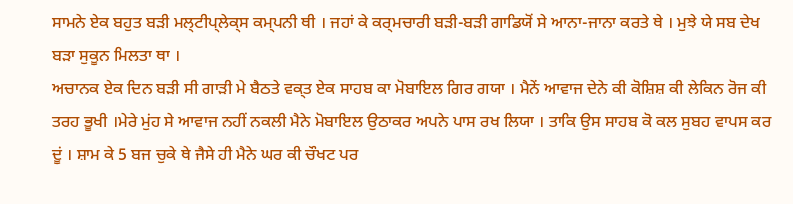ਸਾਮਨੇ ਏਕ ਬਹੁਤ ਬਡ਼ੀ ਮਲ੍ਟੀਪ੍ਲੇਕ੍ਸ ਕਮ੍ਪਨੀ ਥੀ । ਜਹਾਂ ਕੇ ਕਰ੍ਮਚਾਰੀ ਬਡ਼ੀ-ਬਡ਼ੀ ਗਾਡਿਯੋਂ ਸੇ ਆਨਾ-ਜਾਨਾ ਕਰਤੇ ਥੇ । ਮੁਝੇ ਯੇ ਸਬ ਦੇਖ ਬਡ਼ਾ ਸੁਕੂਨ ਮਿਲਤਾ ਥਾ ।
ਅਚਾਨਕ ਏਕ ਦਿਨ ਬਡ਼ੀ ਸੀ ਗਾਡ਼ੀ ਮੇ ਬੈਠਤੇ ਵਕ੍ਤ ਏਕ ਸਾਹਬ ਕਾ ਮੋਬਾਇਲ ਗਿਰ ਗਯਾ । ਮੈਨੇਂ ਆਵਾਜ ਦੇਨੇ ਕੀ ਕੋਸ਼ਿਸ਼ ਕੀ ਲੇਕਿਨ ਰੋਜ ਕੀ ਤਰਹ ਭੂਖੀ ।ਮੇਰੇ ਮੁਂਹ ਸੇ ਆਵਾਜ ਨਹੀਂ ਨਕਲੀ ਮੈਨੇ ਮੋਬਾਇਲ ਉਠਾਕਰ ਅਪਨੇ ਪਾਸ ਰਖ ਲਿਯਾ । ਤਾਕਿ ਉਸ ਸਾਹਬ ਕੋ ਕਲ ਸੁਬਹ ਵਾਪਸ ਕਰ ਦੂਂ । ਸ਼ਾਮ ਕੇ 5 ਬਜ ਚੁਕੇ ਥੇ ਜੈਸੇ ਹੀ ਮੈਨੇ ਘਰ ਕੀ ਚੌਖਟ ਪਰ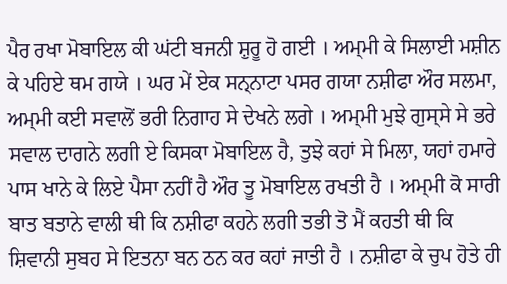ਪੈਰ ਰਖਾ ਮੋਬਾਇਲ ਕੀ ਘਂਟੀ ਬਜਨੀ ਸ਼ੁਰੂ ਹੋ ਗਈ । ਅਮ੍ਮੀ ਕੇ ਸਿਲਾਈ ਮਸ਼ੀਨ ਕੇ ਪਹਿਏ ਥਮ ਗਯੇ । ਘਰ ਮੇਂ ਏਕ ਸਨ੍ਨਾਟਾ ਪਸਰ ਗਯਾ ਨਸ਼ੀਫਾ ਔਰ ਸਲਮਾ, ਅਮ੍ਮੀ ਕਈ ਸਵਾਲੋਂ ਭਰੀ ਨਿਗਾਹ ਸੇ ਦੇਖਨੇ ਲਗੇ । ਅਮ੍ਮੀ ਮੁਝੇ ਗੁਸ੍ਸੇ ਸੇ ਭਰੇ ਸਵਾਲ ਦਾਗਨੇ ਲਗੀ ਏ ਕਿਸਕਾ ਮੋਬਾਇਲ ਹੈ, ਤੁਝੇ ਕਹਾਂ ਸੇ ਮਿਲਾ, ਯਹਾਂ ਹਮਾਰੇ ਪਾਸ ਖਾਨੇ ਕੇ ਲਿਏ ਪੈਸਾ ਨਹੀਂ ਹੈ ਔਰ ਤੂ ਮੋਬਾਇਲ ਰਖਤੀ ਹੈ । ਅਮ੍ਮੀ ਕੋ ਸਾਰੀ ਬਾਤ ਬਤਾਨੇ ਵਾਲੀ ਥੀ ਕਿ ਨਸ਼ੀਫਾ ਕਹਨੇ ਲਗੀ ਤਭੀ ਤੋ ਮੈਂ ਕਹਤੀ ਥੀ ਕਿ ਸ਼ਿਵਾਨੀ ਸੁਬਹ ਸੇ ਇਤਨਾ ਬਨ ਠਨ ਕਰ ਕਹਾਂ ਜਾਤੀ ਹੈ । ਨਸ਼ੀਫਾ ਕੇ ਚੁਪ ਹੋਤੇ ਹੀ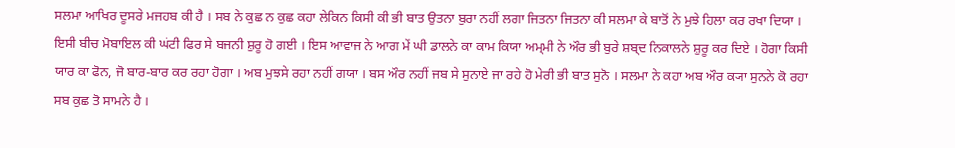ਸਲਮਾ ਆਖਿਰ ਦੂਸਰੇ ਮਜਹਬ ਕੀ ਹੈ । ਸਬ ਨੇ ਕੁਛ ਨ ਕੁਛ ਕਹਾ ਲੇਕਿਨ ਕਿਸੀ ਕੀ ਭੀ ਬਾਤ ਉਤਨਾ ਬੁਰਾ ਨਹੀਂ ਲਗਾ ਜਿਤਨਾ ਜਿਤਨਾ ਕੀ ਸਲਮਾ ਕੇ ਬਾਤੋਂ ਨੇ ਮੁਝੇ ਹਿਲਾ ਕਰ ਰਖਾ ਦਿਯਾ । ਇਸੀ ਬੀਚ ਮੋਬਾਇਲ ਕੀ ਘਂਟੀ ਫਿਰ ਸੇ ਬਜਨੀ ਸ਼ੁਰੂ ਹੋ ਗਈ । ਇਸ ਆਵਾਜ ਨੇ ਆਗ ਮੇਂ ਘੀ ਡਾਲਨੇ ਕਾ ਕਾਮ ਕਿਯਾ ਅਮ੍ਮੀ ਨੇ ਔਰ ਭੀ ਬੁਰੇ ਸ਼ਬ੍ਦ ਨਿਕਾਲਨੇ ਸ਼ੁਰੂ ਕਰ ਦਿਏ । ਹੋਗਾ ਕਿਸੀ ਯਾਰ ਕਾ ਫੋਨ, ਜੋ ਬਾਰ-ਬਾਰ ਕਰ ਰਹਾ ਹੋਗਾ । ਅਬ ਮੁਝਸੇ ਰਹਾ ਨਹੀਂ ਗਯਾ । ਬਸ ਔਰ ਨਹੀਂ ਜਬ ਸੇ ਸੁਨਾਏ ਜਾ ਰਹੇ ਹੋ ਮੇਰੀ ਭੀ ਬਾਤ ਸੁਨੋ । ਸਲਮਾ ਨੇ ਕਹਾ ਅਬ ਔਰ ਕ੍ਯਾ ਸੁਨਨੇ ਕੋ ਰਹਾ ਸਬ ਕੁਛ ਤੋ ਸਾਮਨੇ ਹੈ ।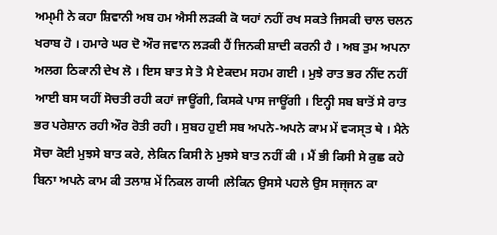ਅਮ੍ਮੀ ਨੇ ਕਹਾ ਸ਼ਿਵਾਨੀ ਅਬ ਹਮ ਐਸੀ ਲਡ਼ਕੀ ਕੋ ਯਹਾਂ ਨਹੀਂ ਰਖ ਸਕਤੇ ਜਿਸਕੀ ਚਾਲ ਚਲਨ ਖਰਾਬ ਹੋ । ਹਮਾਰੇ ਘਰ ਦੋ ਔਰ ਜਵਾਨ ਲਡ਼ਕੀ ਹੈਂ ਜਿਨਕੀ ਸ਼ਾਦੀ ਕਰਨੀ ਹੈ । ਅਬ ਤੁਮ ਅਪਨਾ ਅਲਗ ਠਿਕਾਨੀ ਦੇਖ ਲੋ । ਇਸ ਬਾਤ ਸੇ ਤੋ ਮੈ ਏਕਦਮ ਸਹਮ ਗਈ । ਮੁਝੇ ਰਾਤ ਭਰ ਨੀਂਦ ਨਹੀਂ ਆਈ ਬਸ ਯਹੀਂ ਸੋਚਤੀ ਰਹੀ ਕਹਾਂ ਜਾਊਂਗੀ, ਕਿਸਕੇ ਪਾਸ ਜਾਊਂਗੀ । ਇਨ੍ਹੀ ਸਬ ਬਾਤੋਂ ਸੇ ਰਾਤ ਭਰ ਪਰੇਸ਼ਾਨ ਰਹੀ ਔਰ ਰੋਤੀ ਰਹੀ । ਸੁਬਹ ਹੁਈ ਸਬ ਅਪਨੇ-ਅਪਨੇ ਕਾਮ ਮੇਂ ਵ੍ਯਸ੍ਤ ਥੇ । ਮੈਨੇ ਸੋਚਾ ਕੋਈ ਮੁਝਸੇ ਬਾਤ ਕਰੇ, ਲੇਕਿਨ ਕਿਸੀ ਨੇ ਮੁਝਸੇ ਬਾਤ ਨਹੀਂ ਕੀ । ਮੈਂ ਭੀ ਕਿਸੀ ਸੇ ਕੁਛ ਕਹੇ ਬਿਨਾ ਅਪਨੇ ਕਾਮ ਕੀ ਤਲਾਸ਼ ਮੇਂ ਨਿਕਲ ਗਯੀ ।ਲੇਕਿਨ ਉਸਸੇ ਪਹਲੇ ਉਸ ਸਜ੍ਜਨ ਕਾ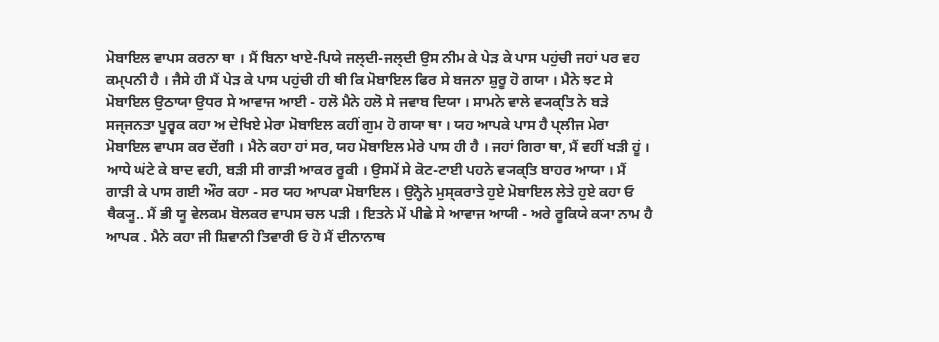ਮੋਬਾਇਲ ਵਾਪਸ ਕਰਨਾ ਥਾ । ਮੈਂ ਬਿਨਾ ਖਾਏ-ਪਿਯੇ ਜਲ੍ਦੀ-ਜਲ੍ਦੀ ਉਸ ਨੀਮ ਕੇ ਪੇਡ਼ ਕੇ ਪਾਸ ਪਹੁਂਚੀ ਜਹਾਂ ਪਰ ਵਹ ਕਮ੍ਪਨੀ ਹੈ । ਜੈਸੇ ਹੀ ਮੈਂ ਪੇਡ਼ ਕੇ ਪਾਸ ਪਹੁਂਚੀ ਹੀ ਥੀ ਕਿ ਮੋਬਾਇਲ ਫਿਰ ਸੇ ਬਜਨਾ ਸ਼ੁਰੂ ਹੋ ਗਯਾ । ਮੈਨੇ ਝਟ ਸੇ ਮੋਬਾਇਲ ਉਠਾਯਾ ਉਧਰ ਸੇ ਆਵਾਜ ਆਈ - ਹਲੋ ਮੈਨੇ ਹਲੋ ਸੇ ਜਵਾਬ ਦਿਯਾ । ਸਾਮਨੇ ਵਾਲੇ ਵ੍ਯਕ੍ਤਿ ਨੇ ਬਡ਼ੇ ਸਜ੍ਜਨਤਾ ਪੂਰ੍ਵਕ ਕਹਾ ਅ ਦੇਖਿਏ ਮੇਰਾ ਮੋਬਾਇਲ ਕਹੀਂ ਗੁਮ ਹੋ ਗਯਾ ਥਾ । ਯਹ ਆਪਕੇ ਪਾਸ ਹੈ ਪ੍ਲੀਜ ਮੇਰਾ ਮੋਬਾਇਲ ਵਾਪਸ ਕਰ ਦੇਂਗੀ । ਮੈਨੇ ਕਹਾ ਹਾਂ ਸਰ, ਯਹ ਮੋਬਾਇਲ ਮੇਰੇ ਪਾਸ ਹੀ ਹੈ । ਜਹਾਂ ਗਿਰਾ ਥਾ, ਮੈਂ ਵਹੀਂ ਖਡ਼ੀ ਹੂਂ ।
ਆਧੇ ਘਂਟੇ ਕੇ ਬਾਦ ਵਹੀ, ਬਡ਼ੀ ਸੀ ਗਾਡ਼ੀ ਆਕਰ ਰੂਕੀ । ਉਸਮੇਂ ਸੇ ਕੋਟ-ਟਾਈ ਪਹਨੇ ਵ੍ਯਕ੍ਤਿ ਬਾਹਰ ਆਯਾ । ਮੈਂ ਗਾਡ਼ੀ ਕੇ ਪਾਸ ਗਈ ਔਰ ਕਹਾ - ਸਰ ਯਹ ਆਪਕਾ ਮੋਬਾਇਲ । ਉਨ੍ਹੋਨੇ ਮੁਸ੍ਕਰਾਤੇ ਹੁਏ ਮੋਬਾਇਲ ਲੇਤੇ ਹੁਏ ਕਹਾ ਓ ਥੈਕ੍ਯੂ.. ਮੈਂ ਭੀ ਯੂ ਵੇਲਕਮ ਬੋਲਕਰ ਵਾਪਸ ਚਲ ਪਡ਼ੀ । ਇਤਨੇ ਮੇਂ ਪੀਛੇ ਸੇ ਆਵਾਜ ਆਯੀ - ਅਰੇ ਰੂਕਿਯੇ ਕ੍ਯਾ ਨਾਮ ਹੈ ਆਪਕ . ਮੈਨੇ ਕਹਾ ਜੀ ਸ਼ਿਵਾਨੀ ਤਿਵਾਰੀ ਓ ਹੋ ਮੈਂ ਦੀਨਾਨਾਥ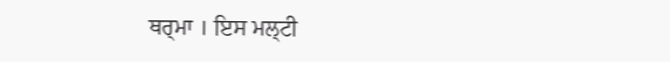ਥਰ੍ਮਾ । ਇਸ ਮਲ੍ਟੀ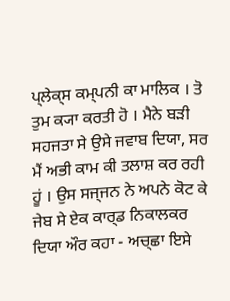ਪ੍ਲੇਕ੍ਸ ਕਮ੍ਪਨੀ ਕਾ ਮਾਲਿਕ । ਤੋ ਤੁਮ ਕ੍ਯਾ ਕਰਤੀ ਹੋ । ਮੈਨੇ ਬਡ਼ੀ ਸਹਜਤਾ ਸੇ ਉਸੇ ਜਵਾਬ ਦਿਯਾ, ਸਰ ਮੈਂ ਅਭੀ ਕਾਮ ਕੀ ਤਲਾਸ਼ ਕਰ ਰਹੀ ਹੂਂ । ਉਸ ਸਜ੍ਜਨ ਨੇ ਅਪਨੇ ਕੋਟ ਕੇ ਜੇਬ ਸੇ ਏਕ ਕਾਰ੍ਡ ਨਿਕਾਲਕਰ ਦਿਯਾ ਔਰ ਕਹਾ - ਅਚ੍ਛਾ ਇਸੇ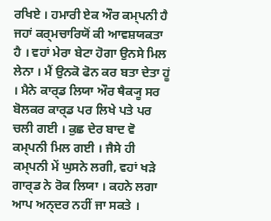ਰਖਿਏ । ਹਮਾਰੀ ਏਕ ਔਰ ਕਮ੍ਪਨੀ ਹੈ ਜਹਾਂ ਕਰ੍ਮਚਾਰਿਯੋਂ ਕੀ ਆਵਸ਼ਯਕਤਾ ਹੈ । ਵਹਾਂ ਮੇਰਾ ਬੇਟਾ ਹੋਗਾ ਉਨਸੇ ਮਿਲ ਲੇਨਾ । ਮੈਂ ਉਨਕੋ ਫੋਨ ਕਰ ਬਤਾ ਦੇਤਾ ਹੂਂ । ਮੈਨੇ ਕਾਰ੍ਡ ਲਿਯਾ ਔਰ ਥੈਕ੍ਯੂ ਸਰ ਬੋਲਕਰ ਕਾਰ੍ਡ ਪਰ ਲਿਖੇ ਪਤੇ ਪਰ ਚਲੀ ਗਈ । ਕੁਛ ਦੇਰ ਬਾਦ ਵੋ ਕਮ੍ਪਨੀ ਮਿਲ ਗਈ । ਜੈਸੇ ਹੀ ਕਮ੍ਪਨੀ ਮੇਂ ਘੁਸਨੇ ਲਗੀ, ਵਹਾਂ ਖਡ਼ੇ ਗਾਰ੍ਡ ਨੇ ਰੋਕ ਲਿਯਾ । ਕਹਨੇ ਲਗਾ ਆਪ ਅਨ੍ਦਰ ਨਹੀਂ ਜਾ ਸਕਤੇ ।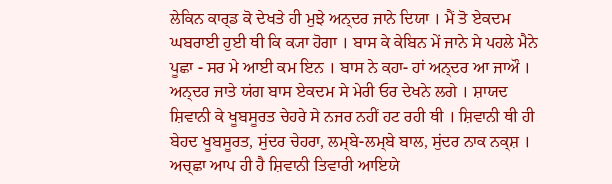ਲੇਕਿਨ ਕਾਰ੍ਡ ਕੋ ਦੇਖਤੇ ਹੀ ਮੁਝੇ ਅਨ੍ਦਰ ਜਾਨੇ ਦਿਯਾ । ਮੈਂ ਤੋ ਏਕਦਮ ਘਬਰਾਈ ਹੁਈ ਥੀ ਕਿ ਕ੍ਯਾ ਹੋਗਾ । ਬਾਸ ਕੇ ਕੇਬਿਨ ਮੇਂ ਜਾਨੇ ਸੇ ਪਹਲੇ ਮੈਨੇ ਪੂਛਾ - ਸਰ ਮੇ ਆਈ ਕਮ ਇਨ । ਬਾਸ ਨੇ ਕਹਾ- ਹਾਂ ਅਨ੍ਦਰ ਆ ਜਾਔ । ਅਨ੍ਦਰ ਜਾਤੇ ਯਂਗ ਬਾਸ ਏਕਦਮ ਸੇ ਮੇਰੀ ਓਰ ਦੇਖਨੇ ਲਗੇ । ਸ਼ਾਯਦ ਸ਼ਿਵਾਨੀ ਕੇ ਖੂਬਸੂਰਤ ਚੇਹਰੇ ਸੇ ਨਜਰ ਨਹੀਂ ਹਟ ਰਹੀ ਥੀ । ਸ਼ਿਵਾਨੀ ਥੀ ਹੀ ਬੇਹਦ ਖੂਬਸੂਰਤ, ਸੁਂਦਰ ਚੇਹਰਾ, ਲਮ੍ਬੇ-ਲਮ੍ਬੇ ਬਾਲ, ਸੁਂਦਰ ਨਾਕ ਨਕ੍ਸ਼ । ਅਚ੍ਛਾ ਆਪ ਹੀ ਹੈ ਸ਼ਿਵਾਨੀ ਤਿਵਾਰੀ ਆਇਯੇ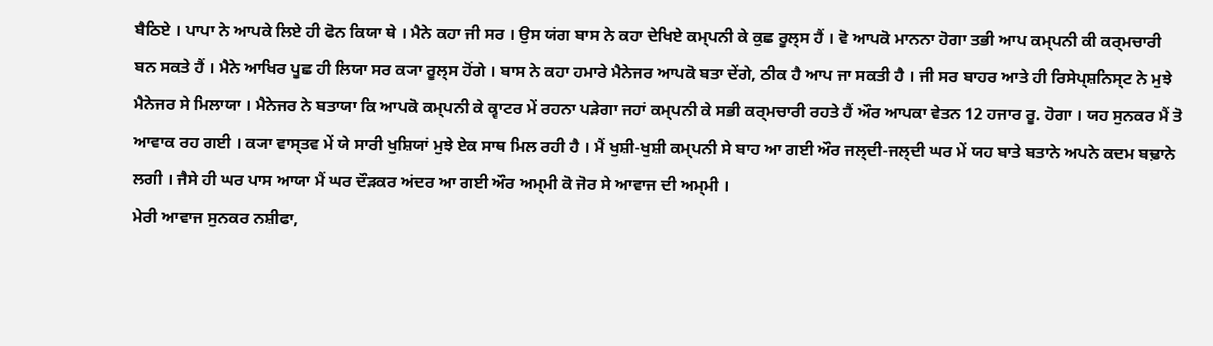ਬੈਠਿਏ । ਪਾਪਾ ਨੇ ਆਪਕੇ ਲਿਏ ਹੀ ਫੋਨ ਕਿਯਾ ਥੇ । ਮੈਨੇ ਕਹਾ ਜੀ ਸਰ । ਉਸ ਯਂਗ ਬਾਸ ਨੇ ਕਹਾ ਦੇਖਿਏ ਕਮ੍ਪਨੀ ਕੇ ਕੁਛ ਰੂਲ੍ਸ ਹੈਂ । ਵੋ ਆਪਕੋ ਮਾਨਨਾ ਹੋਗਾ ਤਭੀ ਆਪ ਕਮ੍ਪਨੀ ਕੀ ਕਰ੍ਮਚਾਰੀ ਬਨ ਸਕਤੇ ਹੈਂ । ਮੈਨੇ ਆਖਿਰ ਪੂਛ ਹੀ ਲਿਯਾ ਸਰ ਕ੍ਯਾ ਰੂਲ੍ਸ ਹੋਂਗੇ । ਬਾਸ ਨੇ ਕਹਾ ਹਮਾਰੇ ਮੈਨੇਜਰ ਆਪਕੋ ਬਤਾ ਦੇਂਗੇ, ਠੀਕ ਹੈ ਆਪ ਜਾ ਸਕਤੀ ਹੈ । ਜੀ ਸਰ ਬਾਹਰ ਆਤੇ ਹੀ ਰਿਸੇਪ੍ਸ਼ਨਿਸ੍ਟ ਨੇ ਮੁਝੇ ਮੈਨੇਜਰ ਸੇ ਮਿਲਾਯਾ । ਮੈਨੇਜਰ ਨੇ ਬਤਾਯਾ ਕਿ ਆਪਕੋ ਕਮ੍ਪਨੀ ਕੇ ਕ੍ਵਾਟਰ ਮੇਂ ਰਹਨਾ ਪਡ਼ੇਗਾ ਜਹਾਂ ਕਮ੍ਪਨੀ ਕੇ ਸਭੀ ਕਰ੍ਮਚਾਰੀ ਰਹਤੇ ਹੈਂ ਔਰ ਆਪਕਾ ਵੇਤਨ 12 ਹਜਾਰ ਰੂ. ਹੋਗਾ । ਯਹ ਸੁਨਕਰ ਮੈਂ ਤੋ ਆਵਾਕ ਰਹ ਗਈ । ਕ੍ਯਾ ਵਾਸ੍ਤਵ ਮੇਂ ਯੇ ਸਾਰੀ ਖੁਸ਼ਿਯਾਂ ਮੁਝੇ ਏਕ ਸਾਥ ਮਿਲ ਰਹੀ ਹੈ । ਮੈਂ ਖੁਸ਼ੀ-ਖੁਸ਼ੀ ਕਮ੍ਪਨੀ ਸੇ ਬਾਹ ਆ ਗਈ ਔਰ ਜਲ੍ਦੀ-ਜਲ੍ਦੀ ਘਰ ਮੇਂ ਯਹ ਬਾਤੇ ਬਤਾਨੇ ਅਪਨੇ ਕਦਮ ਬਢ਼ਾਨੇ ਲਗੀ । ਜੈਸੇ ਹੀ ਘਰ ਪਾਸ ਆਯਾ ਮੈਂ ਘਰ ਦੌਡ਼ਕਰ ਅਂਦਰ ਆ ਗਈ ਔਰ ਅਮ੍ਮੀ ਕੋ ਜੋਰ ਸੇ ਆਵਾਜ ਦੀ ਅਮ੍ਮੀ ।
ਮੇਰੀ ਆਵਾਜ ਸੁਨਕਰ ਨਸ਼ੀਫਾ,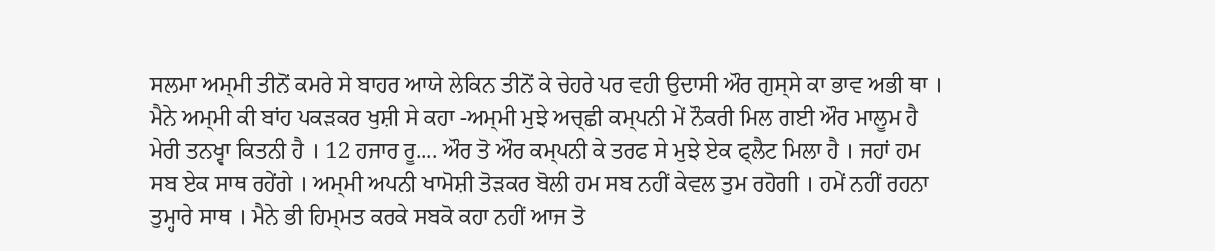ਸਲਮਾ ਅਮ੍ਮੀ ਤੀਨੋਂ ਕਮਰੇ ਸੇ ਬਾਹਰ ਆਯੇ ਲੇਕਿਨ ਤੀਨੋਂ ਕੇ ਚੇਹਰੇ ਪਰ ਵਹੀ ਉਦਾਸੀ ਔਰ ਗੁਸ੍ਸੇ ਕਾ ਭਾਵ ਅਭੀ ਥਾ । ਮੈਨੇ ਅਮ੍ਮੀ ਕੀ ਬਾਂਹ ਪਕਡ਼ਕਰ ਖੁਸ਼ੀ ਸੇ ਕਹਾ -ਅਮ੍ਮੀ ਮੁਝੇ ਅਚ੍ਛੀ ਕਮ੍ਪਨੀ ਮੇਂ ਨੌਕਰੀ ਮਿਲ ਗਈ ਔਰ ਮਾਲੂਮ ਹੈ ਮੇਰੀ ਤਨਖ੍ਵਾ ਕਿਤਨੀ ਹੈ । 12 ਹਜਾਰ ਰੂ.... ਔਰ ਤੋ ਔਰ ਕਮ੍ਪਨੀ ਕੇ ਤਰਫ ਸੇ ਮੁਝੇ ਏਕ ਫ੍ਲੈਟ ਮਿਲਾ ਹੈ । ਜਹਾਂ ਹਮ ਸਬ ਏਕ ਸਾਥ ਰਹੇਂਗੇ । ਅਮ੍ਮੀ ਅਪਨੀ ਖਾਮੋਸ਼ੀ ਤੋਡ਼ਕਰ ਬੋਲੀ ਹਮ ਸਬ ਨਹੀਂ ਕੇਵਲ ਤੁਮ ਰਹੋਗੀ । ਹਮੇਂ ਨਹੀਂ ਰਹਨਾ ਤੁਮ੍ਹਾਰੇ ਸਾਥ । ਮੈਨੇ ਭੀ ਹਿਮ੍ਮਤ ਕਰਕੇ ਸਬਕੋ ਕਹਾ ਨਹੀਂ ਆਜ ਤੋ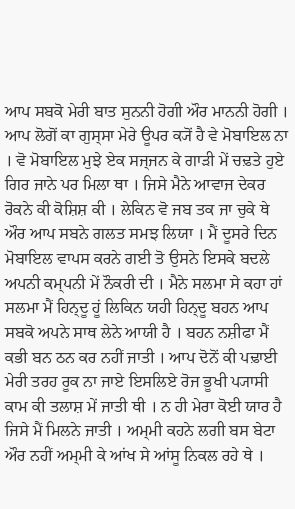ਆਪ ਸਬਕੋ ਮੇਰੀ ਬਾਤ ਸੁਨਨੀ ਹੋਗੀ ਔਰ ਮਾਨਨੀ ਹੋਗੀ । ਆਪ ਲੋਗੋਂ ਕਾ ਗੁਸ੍ਸਾ ਮੇਰੇ ਊਪਰ ਕ੍ਯੋਂ ਹੈ ਵੇ ਮੋਬਾਇਲ ਨਾ । ਵੋ ਮੋਬਾਇਲ ਮੁਝੇ ਏਕ ਸਜ੍ਜਨ ਕੇ ਗਾਡ਼ੀ ਮੇਂ ਚਢ਼ਤੇ ਹੁਏ ਗਿਰ ਜਾਨੇ ਪਰ ਮਿਲਾ ਥਾ । ਜਿਸੇ ਮੈਨੇ ਆਵਾਜ ਦੇਕਰ ਰੋਕਨੇ ਕੀ ਕੋਸ਼ਿਸ਼ ਕੀ । ਲੇਕਿਨ ਵੋ ਜਬ ਤਕ ਜਾ ਚੁਕੇ ਥੇ ਔਰ ਆਪ ਸਬਨੇ ਗਲਤ ਸਮਝ ਲਿਯਾ । ਮੈਂ ਦੂਸਰੇ ਦਿਨ ਮੋਬਾਇਲ ਵਾਪਸ ਕਰਨੇ ਗਈ ਤੋ ਉਸਨੇ ਇਸਕੇ ਬਦਲੇ ਅਪਨੀ ਕਮ੍ਪਨੀ ਮੇਂ ਨੌਕਰੀ ਦੀ । ਮੈਨੇ ਸਲਮਾ ਸੇ ਕਹਾ ਹਾਂ ਸਲਮਾ ਮੈਂ ਹਿਨ੍ਦੂ ਹੂਂ ਲਿਕਿਨ ਯਹੀ ਹਿਨ੍ਦੂ ਬਹਨ ਆਪ ਸਬਕੋ ਅਪਨੇ ਸਾਥ ਲੇਨੇ ਆਯੀ ਹੈ । ਬਹਨ ਨਸ਼ੀਫਾ ਮੈਂ ਕਭੀ ਬਨ ਠਨ ਕਰ ਨਹੀਂ ਜਾਤੀ । ਆਪ ਦੋਨੋਂ ਕੀ ਪਢ਼ਾਈ ਮੇਰੀ ਤਰਹ ਰੂਕ ਨਾ ਜਾਏ ਇਸਲਿਏ ਰੋਜ ਭੂਖੀ ਪ੍ਯਾਸੀ ਕਾਮ ਕੀ ਤਲਾਸ਼ ਮੇਂ ਜਾਤੀ ਥੀ । ਨ ਹੀ ਮੇਰਾ ਕੋਈ ਯਾਰ ਹੈ ਜਿਸੇ ਮੈਂ ਮਿਲਨੇ ਜਾਤੀ । ਅਮ੍ਮੀ ਕਹਨੇ ਲਗੀ ਬਸ ਬੇਟਾ ਔਰ ਨਹੀਂ ਅਮ੍ਮੀ ਕੇ ਆਂਖ ਸੇ ਆਂਸੂ ਨਿਕਲ ਰਹੇ ਥੇ ।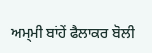ਅਮ੍ਮੀ ਬਾਂਹੇਂ ਫੈਲਾਕਰ ਬੋਲੀ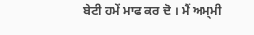ਬੇਟੀ ਹਮੇਂ ਮਾਫ ਕਰ ਦੋ । ਮੈਂ ਅਮ੍ਮੀ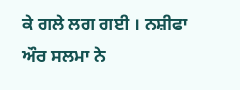ਕੇ ਗਲੇ ਲਗ ਗਈ । ਨਸ਼ੀਫਾ ਔਰ ਸਲਮਾ ਨੇ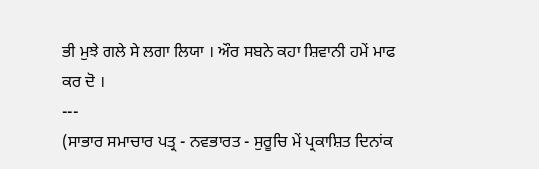ਭੀ ਮੁਝੇ ਗਲੇ ਸੇ ਲਗਾ ਲਿਯਾ । ਔਰ ਸਬਨੇ ਕਹਾ ਸ਼ਿਵਾਨੀ ਹਮੇਂ ਮਾਫ ਕਰ ਦੋ ।
---
(ਸਾਭਾਰ ਸਮਾਚਾਰ ਪਤ੍ਰ - ਨਵਭਾਰਤ - ਸੁਰੂਚਿ ਮੇਂ ਪ੍ਰਕਾਸ਼ਿਤ ਦਿਨਾਂਕ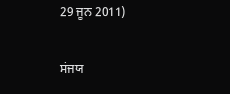29 ਜੂਨ 2011)

ਸਂਜਯ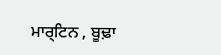ਮਾਰ੍ਟਿਨ , ਬੂਢ਼ਾ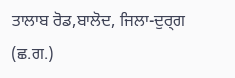ਤਾਲਾਬ ਰੋਡ,ਬਾਲੋਦ, ਜਿਲਾ-ਦੁਰ੍ਗ (ਛ.ਗ.)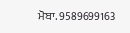ਮੋਬਾ. 9589699163